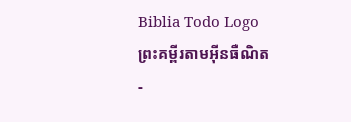Biblia Todo Logo
ព្រះគម្ពីរតាមអ៊ីនធឺណិត
-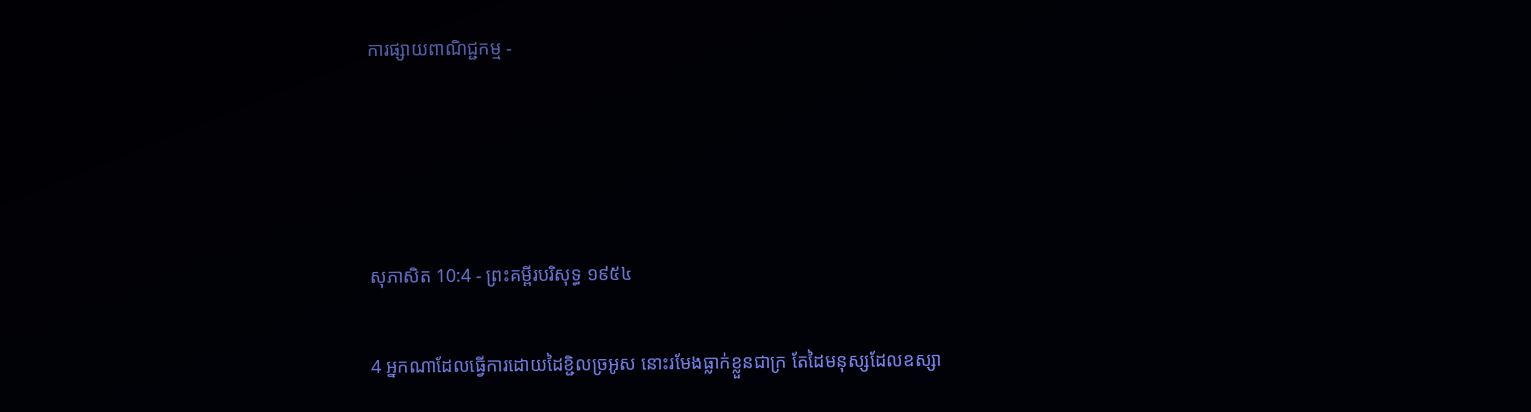ការផ្សាយពាណិជ្ជកម្ម -




សុភា‌សិត 10:4 - ព្រះគម្ពីរបរិសុទ្ធ ១៩៥៤

4 អ្នកណាដែលធ្វើការដោយដៃខ្ជិលច្រអូស នោះរមែងធ្លាក់ខ្លួនជាក្រ តែដៃមនុស្សដែលឧស្សា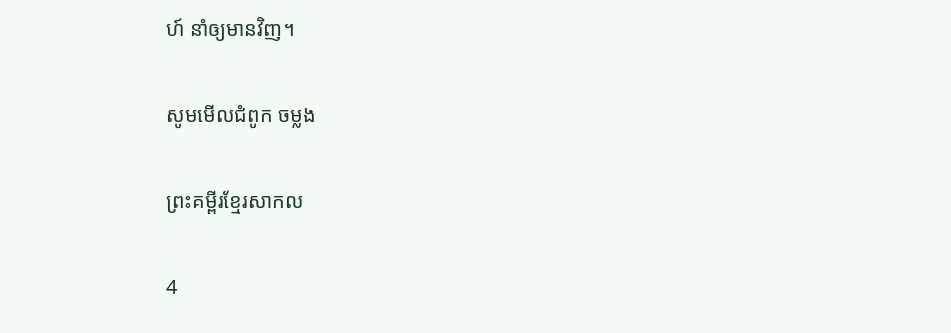ហ៍ នាំឲ្យមានវិញ។

សូមមើលជំពូក ចម្លង

ព្រះគម្ពីរខ្មែរសាកល

4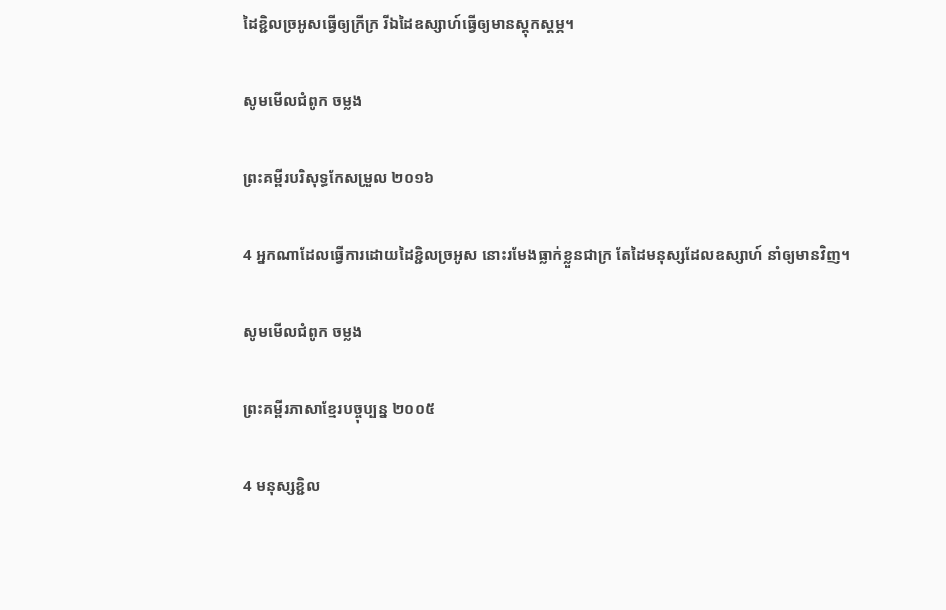ដៃខ្ជិលច្រអូសធ្វើឲ្យក្រីក្រ រីឯដៃឧស្សាហ៍ធ្វើឲ្យមានស្ដុកស្ដម្ភ។

សូមមើលជំពូក ចម្លង

ព្រះគម្ពីរបរិសុទ្ធកែសម្រួល ២០១៦

4 អ្នកណាដែលធ្វើការដោយដៃខ្ជិលច្រអូស នោះរមែងធ្លាក់ខ្លួនជាក្រ តែដៃមនុស្សដែលឧស្សាហ៍ នាំឲ្យមានវិញ។

សូមមើលជំពូក ចម្លង

ព្រះគម្ពីរភាសាខ្មែរបច្ចុប្បន្ន ២០០៥

4 មនុស្សខ្ជិល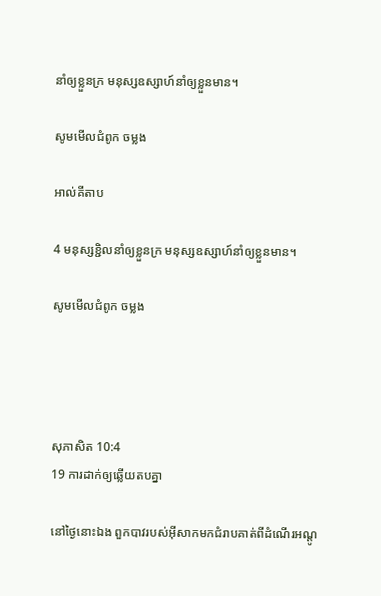នាំឲ្យខ្លួនក្រ មនុស្សឧស្សាហ៍នាំឲ្យខ្លួនមាន។

សូមមើលជំពូក ចម្លង

អាល់គីតាប

4 មនុស្សខ្ជិលនាំឲ្យខ្លួនក្រ មនុស្សឧស្សាហ៍នាំឲ្យខ្លួនមាន។

សូមមើលជំពូក ចម្លង




សុភា‌សិត 10:4
19 ការដាក់ឲ្យឆ្លើយតបគ្នា

នៅថ្ងៃនោះឯង ពួកបាវរបស់អ៊ីសាកមកជំរាបគាត់ពីដំណើរអណ្តូ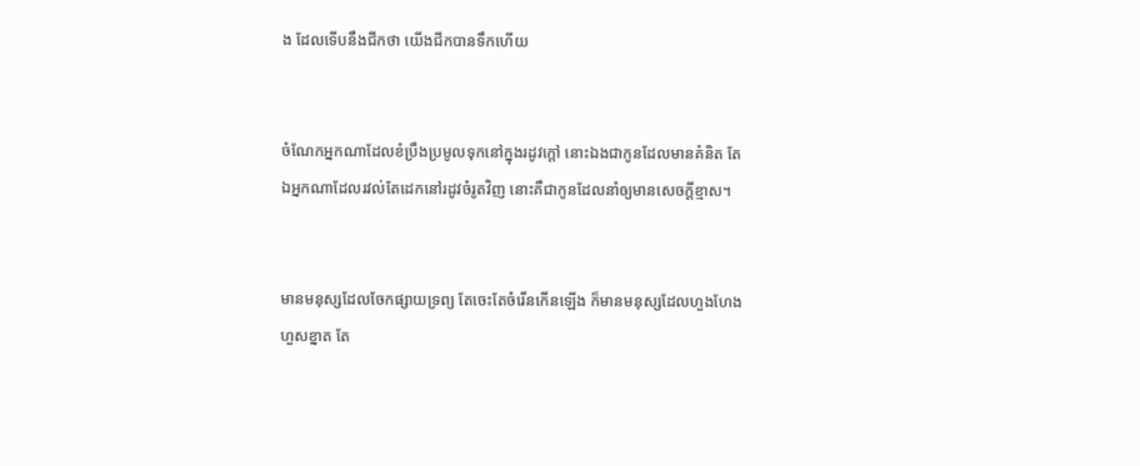ង ដែលទើបនឹងជីកថា យើងជីកបានទឹកហើយ


ចំណែកអ្នកណាដែលខំប្រឹងប្រមូលទុកនៅក្នុងរដូវក្តៅ នោះឯងជាកូនដែលមានគំនិត តែឯអ្នកណាដែលរវល់តែដេកនៅរដូវចំរូតវិញ នោះគឺជាកូនដែលនាំឲ្យមានសេចក្ដីខ្មាស។


មានមនុស្សដែលចែកផ្សាយទ្រព្យ តែចេះតែចំរើនកើនឡើង ក៏មានមនុស្សដែលហួង‌ហែងហួសខ្នាត តែ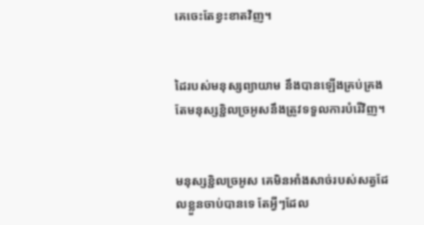គេចេះតែខ្វះខាតវិញ។


ដៃរបស់មនុស្សព្យាយាម នឹងបានឡើងគ្រប់‌គ្រង តែមនុស្សខ្ជិលច្រអូសនឹងត្រូវទទួលការបំរើវិញ។


មនុស្សខ្ជិលច្រអូស គេមិនអាំងសាច់របស់សត្វដែលខ្លួនចាប់បានទេ តែអ្វីៗដែល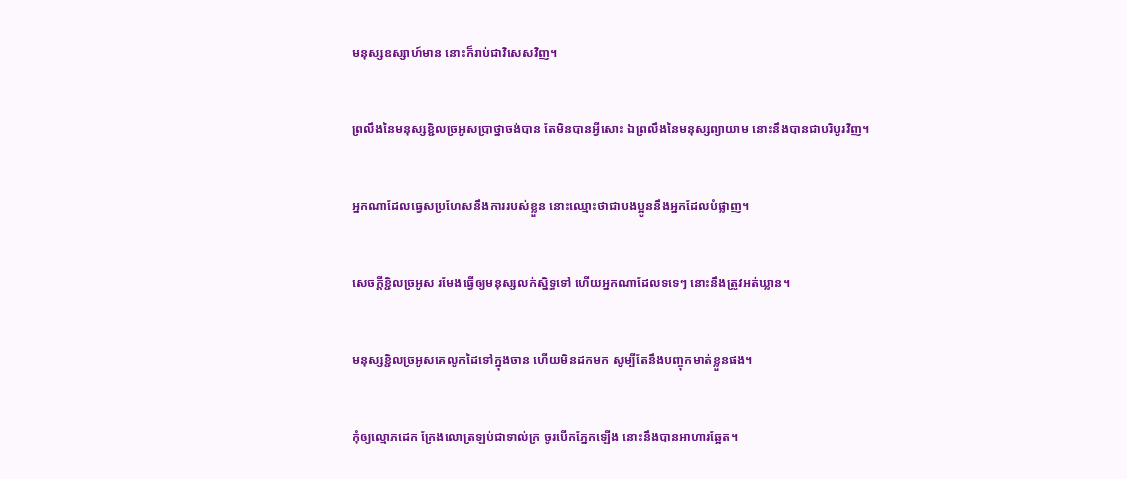មនុស្សឧស្សាហ៍មាន នោះក៏រាប់ជាវិសេសវិញ។


ព្រលឹងនៃមនុស្សខ្ជិលច្រអូសប្រាថ្នាចង់បាន តែមិនបានអ្វីសោះ ឯព្រលឹងនៃមនុស្សព្យាយាម នោះនឹងបានជាបរិបូរវិញ។


អ្នកណាដែលធ្វេសប្រហែសនឹងការរបស់ខ្លួន នោះឈ្មោះថាជាបងប្អូននឹងអ្នកដែលបំផ្លាញ។


សេចក្ដីខ្ជិលច្រអូស រមែងធ្វើឲ្យមនុស្សលក់ស្និទ្ធទៅ ហើយអ្នកណាដែលទទេៗ នោះនឹងត្រូវអត់‌ឃ្លាន។


មនុស្សខ្ជិលច្រអូសគេលូកដៃទៅក្នុងចាន ហើយមិនដកមក សូម្បីតែនឹងបញ្ចុកមាត់ខ្លួនផង។


កុំឲ្យល្មោភដេក ក្រែងលោត្រឡប់ជាទាល់ក្រ ចូរបើកភ្នែកឡើង នោះនឹងបានអាហារឆ្អែត។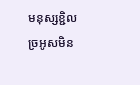មនុស្សខ្ជិលច្រអូសមិន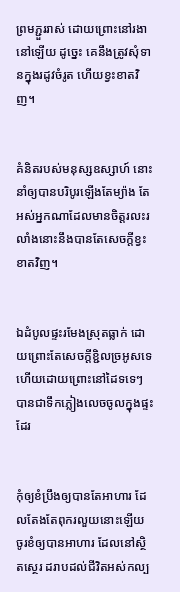ព្រមភ្ជួរ‌រាស់ ដោយព្រោះនៅរងានៅឡើយ ដូច្នេះ គេនឹងត្រូវសុំទានក្នុងរដូវចំរូត ហើយខ្វះខាតវិញ។


គំនិតរបស់មនុស្សឧស្សាហ៍ នោះនាំឲ្យបានបរិបូរឡើងតែម្យ៉ាង តែអស់អ្នកណាដែលមានចិត្តរលះ‌រលាំងនោះនឹងបានតែសេចក្ដីខ្វះខាតវិញ។


ឯដំបូលផ្ទះរមែងស្រុតធ្លាក់ ដោយព្រោះតែសេចក្ដីខ្ជិលច្រអូសទេ ហើយដោយព្រោះនៅដៃទទេៗ បានជាទឹកភ្លៀងលេចចូលក្នុងផ្ទះដែរ


កុំឲ្យខំប្រឹងឲ្យបានតែអាហារ ដែលតែង‌តែពុក‌រលួយនោះឡើយ ចូរខំឲ្យបានអាហារ ដែលនៅស្ថិត‌ស្ថេរ ដរាបដល់ជីវិតអស់‌កល្ប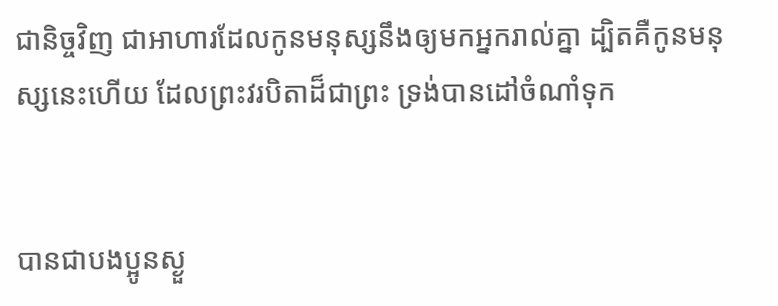ជានិច្ចវិញ ជាអាហារដែលកូនមនុស្សនឹងឲ្យមកអ្នករាល់គ្នា ដ្បិតគឺកូនមនុស្សនេះហើយ ដែលព្រះវរ‌បិតាដ៏ជាព្រះ ទ្រង់បានដៅចំណាំទុក


បានជាបងប្អូនស្ងួ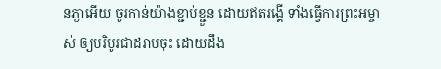ន‌ភ្ងាអើយ ចូរកាន់យ៉ាងខ្ជាប់‌ខ្ជួន ដោយឥតរង្គើ ទាំងធ្វើការព្រះ‌អម្ចាស់ ឲ្យបរិបូរជាដរាបចុះ ដោយដឹង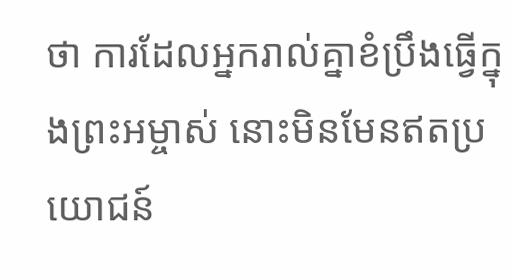ថា ការដែលអ្នករាល់គ្នាខំប្រឹងធ្វើក្នុងព្រះ‌អម្ចាស់ នោះមិនមែនឥតប្រយោជន៍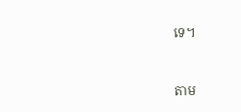ទេ។


តាម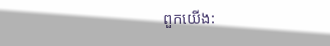ពួកយើង: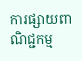ការផ្សាយពាណិជ្ជកម្ម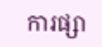ការផ្សា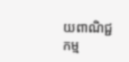យពាណិជ្ជកម្ម